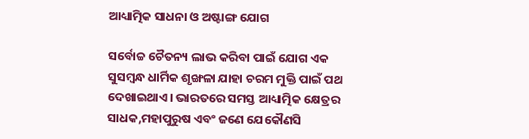ଆଧ୍ୟାତ୍ମିକ ସାଧନା ଓ ଅଷ୍ଟାଙ୍ଗ ଯୋଗ

ସର୍ବୋଚ୍ଚ ଚୈତନ୍ୟ ଲାଭ କରିବା ପାଇଁ ଯୋଗ ଏକ ସୁସମ୍ବନ୍ଧ ଧାର୍ମିକ ଶୃଙ୍ଖଳା ଯାହା ଚରମ ମୁକ୍ତି ପାଇଁ ପଥ ଦେଖାଇଥାଏ। ଭାରତରେ ସମସ୍ତ ଆଧ୍ୟାତ୍ମିକ କ୍ଷେତ୍ରର ସାଧକ,ମହାପୁରୁଷ ଏବଂ ଜଣେ ଯେକୌଣସି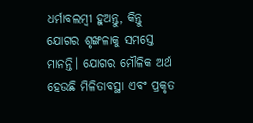ଧର୍ମାବଲମ୍ବୀ ହୁଅନ୍ତୁ, କିନ୍ତୁ ଯୋଗର ଶୃଙ୍ଖଳାକୁ ସମସ୍ତେ ମାନନ୍ତି। ଯୋଗର ମୌଳିକ ଅର୍ଥ ହେଉଛି ମିଳିତାବସ୍ଥା ଏବଂ ପ୍ରକୃତ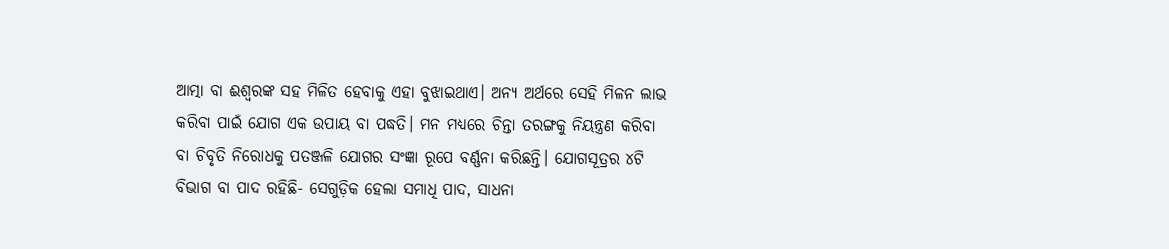ଆତ୍ମା ବା ଈଶ୍ୱରଙ୍କ ସହ ମିଳିତ ହେବାକୁ ଏହା ବୁଝାଇଥାଏ। ଅନ୍ୟ ଅର୍ଥରେ ସେହି ମିଳନ ଲାଭ କରିବା ପାଇଁ ଯୋଗ ଏକ ଉପାୟ ବା ପଦ୍ଧତି। ମନ ମଧ୍ୟରେ ଚିନ୍ତା ତରଙ୍ଗକୁ ନିୟନ୍ତ୍ରଣ କରିବା ବା ଚିବୃତି ନିରୋଧକୁ ପତଞ୍ଜଳି ଯୋଗର ସଂଜ୍ଞା ରୂପେ ବର୍ଣ୍ଣନା କରିଛନ୍ତି। ଯୋଗସୂତ୍ରର ୪ଟି ବିଭାଗ ବା ପାଦ ରହିଛି- ସେଗୁଡ଼ିକ ହେଲା ସମାଧି ପାଦ, ସାଧନା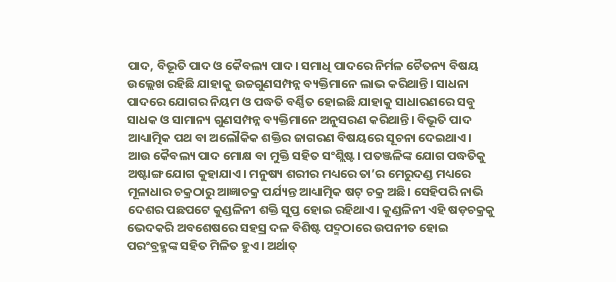ପାଦ, ବିଭୂତି ପାଦ ଓ କୈବଲ୍ୟ ପାଦ। ସମାଧି ପାଦରେ ନିର୍ମଳ ଚୈତନ୍ୟ ବିଷୟ ଉଲ୍ଲେଖ ରହିଛି ଯାହାକୁ ଉଚ୍ଚଗୁଣସମ୍ପନ୍ନ ବ୍ୟକ୍ତିମାନେ ଲାଭ କରିଥାନ୍ତି। ସାଧନା ପାଦରେ ଯୋଗର ନିୟମ ଓ ପଦ୍ଧତି ବର୍ଣ୍ଣିତ ହୋଇଛି ଯାହାକୁ ସାଧାରଣରେ ସବୁ ସାଧକ ଓ ସାମାନ୍ୟ ଗୁଣସମ୍ପନ୍ନ ବ୍ୟକ୍ତିମାନେ ଅନୁସରଣ କରିଥାନ୍ତି। ବିଭୂତି ପାଦ ଆଧ୍ୟାତ୍ମିକ ପଥ ବା ଅଲୌକିକ ଶକ୍ତିର ଜାଗରଣ ବିଷୟରେ ସୂଚନା ଦେଇଥାଏ। ଆଉ କୈବଲ୍ୟ ପାଦ ମୋକ୍ଷ ବା ମୁକ୍ତି ସହିତ ସଂଶ୍ଲିଷ୍ଟ। ପତଞ୍ଜଳିଙ୍କ ଯୋଗ ପଦ୍ଧତିକୁ ଅଷ୍ଟାଙ୍ଗ ଯୋଗ କୁହାଯାଏ। ମନୁଷ୍ୟ ଶରୀର ମଧ୍ୟରେ ତା’ର ମେରୁଦଣ୍ଡ ମଧ୍ୟରେ ମୂଳାଧାର ଚକ୍ରଠାରୁ ଆଜ୍ଞାଚକ୍ର ପର୍ଯ୍ୟନ୍ତ ଆଧ୍ୟାତ୍ମିକ ଷଟ୍‌ ଚକ୍ର ଅଛି। ସେହିପରି ନାଭି ଦେଶର ପଛପଟେ କୁଣ୍ଡଳିନୀ ଶକ୍ତି ସୁପ୍ତ ହୋଇ ରହିଥାଏ। କୁଣ୍ଡଳିନୀ ଏହି ଷଡ଼ଚକ୍ରକୁ ଭେଦକରି ଅବଶେଷରେ ସହସ୍ର ଦଳ ବିଶିଷ୍ଟ ପଦ୍ମଠାରେ ଉପନୀତ ହୋଇ ପରଂବ୍ରହ୍ମଙ୍କ ସହିତ ମିଳିତ ହୁଏ। ଅର୍ଥାତ୍‌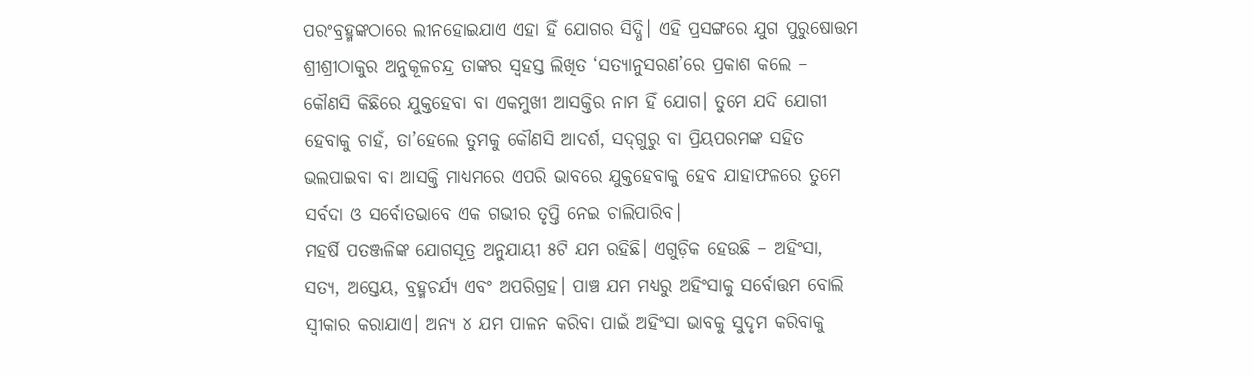ପରଂବ୍ରହ୍ମଙ୍କଠାରେ ଲୀନହୋଇଯାଏ ଏହା ହିଁ ଯୋଗର ସିଦ୍ଧି। ଏହି ପ୍ରସଙ୍ଗରେ ଯୁଗ ପୁରୁଷୋତ୍ତମ ଶ୍ରୀଶ୍ରୀଠାକୁର ଅନୁକୂଳଚନ୍ଦ୍ର ତାଙ୍କର ସ୍ବହସ୍ତ ଲିଖିତ ‘ସତ୍ୟାନୁସରଣ’ରେ ପ୍ରକାଶ କଲେ – କୌଣସି କିଛିରେ ଯୁକ୍ତହେବା ବା ଏକମୁଖୀ ଆସକ୍ତିର ନାମ ହିଁ ଯୋଗ। ତୁମେ ଯଦି ଯୋଗୀ ହେବାକୁ ଚାହଁ, ତା’ହେଲେ ତୁମକୁ କୌଣସି ଆଦର୍ଶ, ସଦ୍‌ଗୁରୁ ବା ପ୍ରିୟପରମଙ୍କ ସହିତ ଭଲପାଇବା ବା ଆସକ୍ତି ମାଧ୍ୟମରେ ଏପରି ଭାବରେ ଯୁକ୍ତହେବାକୁ ହେବ ଯାହାଫଳରେ ତୁମେ ସର୍ବଦା ଓ ସର୍ବୋତଭାବେ ଏକ ଗଭୀର ତୃପ୍ତି ନେଇ ଚାଲିପାରିବ।
ମହର୍ଷି ପତଞ୍ଜଳିଙ୍କ ଯୋଗସୂତ୍ର ଅନୁଯାୟୀ ୫ଟି ଯମ ରହିଛି। ଏଗୁଡ଼ିକ ହେଉଛି – ଅହିଂସା, ସତ୍ୟ, ଅସ୍ତେୟ, ବ୍ରହ୍ମଚର୍ଯ୍ୟ ଏବଂ ଅପରିଗ୍ରହ। ପାଞ୍ଚ ଯମ ମଧ୍ୟରୁ ଅହିଂସାକୁ ସର୍ବୋତ୍ତମ ବୋଲି ସ୍ବୀକାର କରାଯାଏ। ଅନ୍ୟ ୪ ଯମ ପାଳନ କରିବା ପାଇଁ ଅହିଂସା ଭାବକୁ ସୁଦୃମ କରିବାକୁ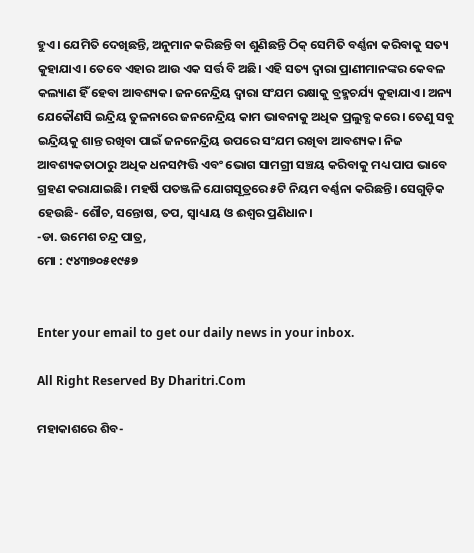ହୁଏ। ଯେମିତି ଦେଖିଛନ୍ତି, ଅନୁମାନ କରିଛନ୍ତି ବା ଶୁଣିଛନ୍ତି ଠିକ୍‌ ସେମିତି ବର୍ଣ୍ଣନା କରିବାକୁ ସତ୍ୟ କୁହାଯାଏ। ତେବେ ଏହାର ଆଉ ଏକ ସର୍ତ୍ତ ବି ଅଛି। ଏହି ସତ୍ୟ ଦ୍ୱାରା ପ୍ରାଣୀମାନଙ୍କର କେବଳ କଲ୍ୟାଣ ହିଁ ହେବା ଆବଶ୍ୟକ। ଜନନେନ୍ଦ୍ରିୟ ଦ୍ୱାରା ସଂଯମ ରକ୍ଷାକୁ ବ୍ରହ୍ମଚର୍ଯ୍ୟ କୁହାଯାଏ। ଅନ୍ୟ ଯେକୌଣସି ଇନ୍ଦ୍ରିୟ ତୁଳନାରେ ଜନନେନ୍ଦ୍ରିୟ କାମ ଭାବନାକୁ ଅଧିକ ପ୍ରଲୁବ୍ଧ କରେ। ତେଣୁ ସବୁ ଇନ୍ଦ୍ରିୟକୁ ଶାନ୍ତ ରଖିବା ପାଇଁ ଜନନେନ୍ଦ୍ରିୟ ଉପରେ ସଂଯମ ରଖିବା ଆବଶ୍ୟକ। ନିଜ ଆବଶ୍ୟକତାଠାରୁ ଅଧିକ ଧନସମ୍ପତ୍ତି ଏବଂ ଭୋଗ ସାମଗ୍ରୀ ସଞ୍ଚୟ କରିବାକୁ ମଧ୍ୟ ପାପ ଭାବେ ଗ୍ରହଣ କରାଯାଇଛି। ମହର୍ଷି ପତଞ୍ଜଳି ଯୋଗସୂତ୍ରରେ ୫ଟି ନିୟମ ବର୍ଣ୍ଣନା କରିଛନ୍ତି। ସେଗୁଡ଼ିକ ହେଉଛି- ଶୌଚ, ସନ୍ତୋଷ, ତପ, ସ୍ବାଧ୍ୟାୟ ଓ ଈଶ୍ୱର ପ୍ରଣିଧାନ।
-ଡା. ଉମେଶ ଚନ୍ଦ୍ର ପାତ୍ର,
ମୋ : ୯୪୩୭୦୫୧୯୫୭


Enter your email to get our daily news in your inbox.

All Right Reserved By Dharitri.Com

ମହାକାଶରେ ଶିବ-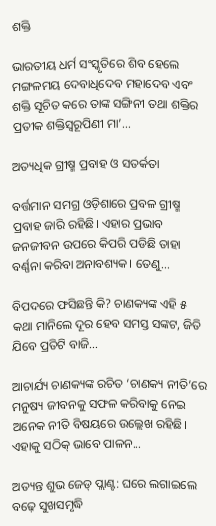ଶକ୍ତି

ଭାରତୀୟ ଧର୍ମ ସଂସ୍କୃତିରେ ଶିବ ହେଲେ ମଙ୍ଗଳମୟ ଦେବାଧିଦେବ ମହାଦେବ ଏବଂ ଶକ୍ତି ସୂଚିତ କରେ ତାଙ୍କ ସଙ୍ଗିନୀ ତଥା ଶକ୍ତିର ପ୍ରତୀକ ଶକ୍ତିସ୍ବରୂପିଣୀ ମା’...

ଅତ୍ୟଧିକ ଗ୍ରୀଷ୍ମ ପ୍ରବାହ ଓ ସତର୍କତା

ବର୍ତ୍ତମାନ ସମଗ୍ର ଓଡ଼ିଶାରେ ପ୍ରବଳ ଗ୍ରୀଷ୍ମ ପ୍ରବାହ ଜାରି ରହିଛି। ଏହାର ପ୍ରଭାବ ଜନଜୀବନ ଉପରେ କିପରି ପଡିଛି ତାହା ବର୍ଣ୍ଣନା କରିବା ଅନାବଶ୍ୟକ। ତେଣୁ...

ବିପଦରେ ଫସିଛନ୍ତି କି? ଚାଣକ୍ୟଙ୍କ ଏହି ୫ କଥା ମାନିଲେ ଦୂର ହେବ ସମସ୍ତ ସଙ୍କଟ, ଜିତି ଯିବେ ପ୍ରତିଟି ବାଜି…

ଆଚାର୍ଯ୍ୟ ଚାଣକ୍ୟଙ୍କ ରଚିତ ‘ଚାଣକ୍ୟ ନୀତି’ରେ ମନୁଷ୍ୟ ଜୀବନକୁ ସଫଳ କରିବାକୁ ନେଇ ଅନେକ ନୀତି ବିଷୟରେ ଉଲ୍ଲେଖ ରହିଛି। ଏହାକୁ ସଠିକ୍‌ ଭାବେ ପାଳନ...

ଅତ୍ୟନ୍ତ ଶୁଭ ଜେଡ୍‌ ପ୍ଲାଣ୍ଟ: ଘରେ ଲଗାଇଲେ ବଢ଼େ ସୁଖସମୃଦ୍ଧି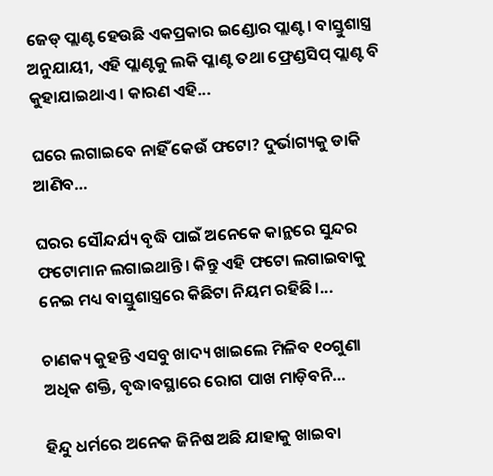ଜେଡ୍‌ ପ୍ଲାଣ୍ଟ ହେଉଛି ଏକପ୍ରକାର ଇଣ୍ଡୋର ପ୍ଲାଣ୍ଟ। ବାସ୍ତୁଶାସ୍ତ୍ର ଅନୁଯାୟୀ, ଏହି ପ୍ଲାଣ୍ଟକୁ ଲକି ପ୍ଳାଣ୍ଟ ତଥା ଫ୍ରେଣ୍ଡସିପ୍‌ ପ୍ଲାଣ୍ଟ ବି କୁହାଯାଇଥାଏ। କାରଣ ଏହି...

ଘରେ ଲଗାଇବେ ନାହିଁ କେଉଁ ଫଟୋ? ଦୁର୍ଭାଗ୍ୟକୁ ଡାକି ଆଣିବ…

ଘରର ସୌନ୍ଦର୍ଯ୍ୟ ବୃଦ୍ଧି ପାଇଁ ଅନେକେ କାନ୍ଥରେ ସୁନ୍ଦର ଫଟୋମାନ ଲଗାଇଥାନ୍ତି। କିନ୍ତୁ ଏହି ଫଟୋ ଲଗାଇବାକୁ ନେଇ ମଧ୍ୟ ବାସ୍ତୁଶାସ୍ତ୍ରରେ କିଛିଟା ନିୟମ ରହିଛି।...

ଚାଣକ୍ୟ କୁହନ୍ତି ଏସବୁ ଖାଦ୍ୟ ଖାଇଲେ ମିଳିବ ୧୦ଗୁଣା ଅଧିକ ଶକ୍ତି, ବୃଦ୍ଧାବସ୍ଥାରେ ରୋଗ ପାଖ ମାଡ଼ିବନି…

ହିନ୍ଦୁ ଧର୍ମରେ ଅନେକ ଜିନିଷ ଅଛି ଯାହାକୁ ଖାଇବା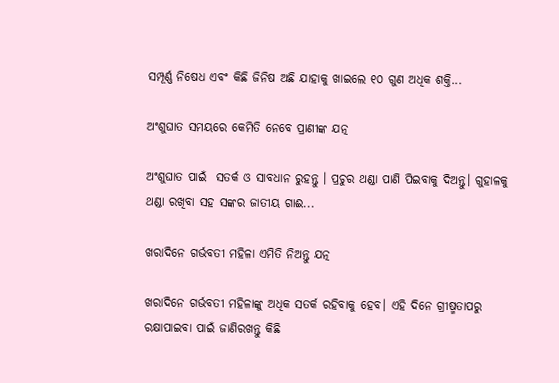ସମ୍ପୂର୍ଣ୍ଣ ନିଷେଧ ଏବଂ କିଛି ଜିନିଷ ଅଛି ଯାହାକୁ ଖାଇଲେ ୧୦ ଗୁଣ ଅଧିକ ଶକ୍ତି...

ଅଂଶୁଘାତ ସମୟରେ କେମିତି ନେବେ ପ୍ରାଣୀଙ୍କ ଯତ୍ନ

ଅଂଶୁଘାତ ପାଇଁ  ସତର୍କ ଓ ସାବଧାନ ରୁହନ୍ତୁ । ପ୍ରଚୁର ଥଣ୍ଡା ପାଣି ପିଇବାକୁ ଦିଅନ୍ତୁ। ଗୁହାଳକୁ ଥଣ୍ଡା ରଖିବା ସହ ସଙ୍କର ଜାତୀୟ ଗାଈ...

ଖରାଦିନେ ଗର୍ଭବତୀ ମହିଳା ଏମିତି ନିଅନ୍ତୁ ଯତ୍ନ

ଖରାଦିନେ ଗର୍ଭବତୀ ମହିଳାଙ୍କୁ ଅଧିକ ସତର୍କ ରହିବାକୁ ହେବ। ଏହି ଦିନେ ଗ୍ରୀଷ୍ମତାପରୁ ରକ୍ଷାପାଇବା ପାଇଁ ଜାଣିରଖନ୍ତୁ କିଛି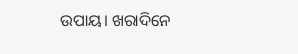ଉପାୟ। ଖରାଦିନେ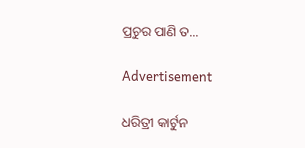ପ୍ରଚୁର ପାଣି ତ...

Advertisement

ଧରିତ୍ରୀ କାର୍ଟୁନ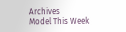Archives
Model This Week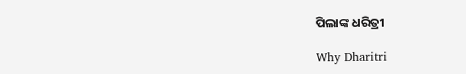ପିଲାଙ୍କ ଧରିତ୍ରୀ

Why Dharitri